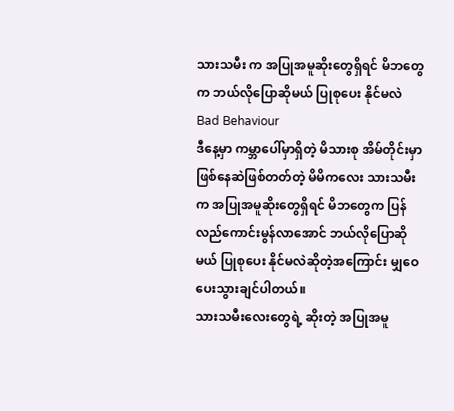သားသမီး က အပြုအမူဆိုးတွေရှိရင် မိဘတွေက ဘယ်လိုပြောဆိုမယ် ပြုစုပေး နိုင်မလဲ
Bad Behaviour
ဒီနေ့မှာ ကမ္ဘာပေါ်မှာရှိတဲ့ မိသားစု အိမ်တိုင်းမှာ ဖြစ်နေဆဲဖြစ်တတ်တဲ့ မိမိကလေး သားသမီး က အပြုအမူဆိုးတွေရှိရင် မိဘတွေက ပြန်လည်ကောင်းမွန်လာအောင် ဘယ်လိုပြောဆိုမယ် ပြုစုပေး နိုင်မလဲဆိုတဲ့အကြောင်း မျှဝေပေးသွားချင်ပါတယ်။
သားသမီးလေးတွေရဲ့ ဆိုးတဲ့ အပြုအမူ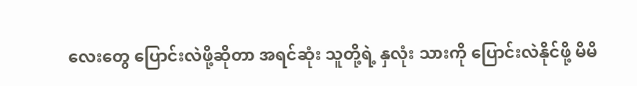လေးတွေ ပြောင်းလဲဖို့ဆိုတာ အရင်ဆုံး သူတို့ရဲ့ နှလုံး သားကို ပြောင်းလဲနိုင်ဖို့ မိမိ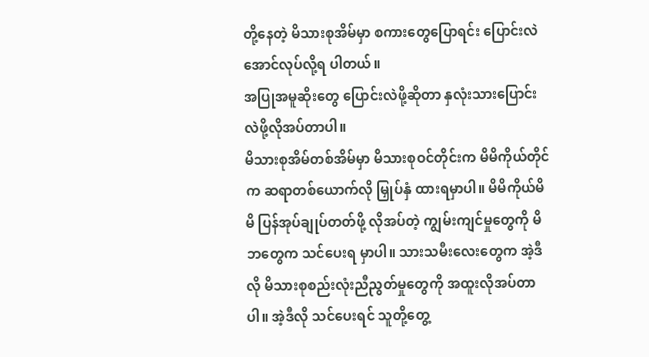တို့နေတဲ့ မိသားစုအိမ်မှာ စကားတွေပြောရင်း ပြောင်းလဲအောင်လုပ်လို့ရ ပါတယ်။
အပြုအမူဆိုးတွေ ပြောင်းလဲဖို့ဆိုတာ နှလုံးသားပြောင်းလဲဖို့လိုအပ်တာပါ။
မိသားစုအိမ်တစ်အိမ်မှာ မိသားစုဝင်တိုင်းက မိမိကိုယ်တိုင်က ဆရာတစ်ယောက်လို မြှုပ်နှံ ထားရမှာပါ။ မိမိကိုယ်မိမိ ပြန်အုပ်ချုပ်တတ်ဖို့ လိုအပ်တဲ့ ကျွမ်းကျင်မှုတွေကို မိဘတွေက သင်ပေးရ မှာပါ။ သားသမီးလေးတွေက အဲ့ဒီလို မိသားစုစည်းလုံးညီညွတ်မှုတွေကို အထူးလိုအပ်တာပါ။ အဲ့ဒီလို သင်ပေးရင် သူတို့တွေ့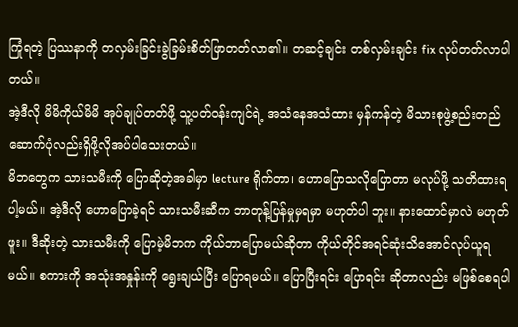ကြုံရတဲ့ ပြဿနာကို တလှမ်းခြင်းခွဲခြမ်းစိတ်ဖြာတတ်လာ၏။ တဆင့်ချင်း တစ်လှမ်းချင်း fix လုပ်တတ်လာပါတယ်။
အဲ့ဒီလို မိမိကိုယ်မိမိ အုပ်ချုပ်တတ်ဖို့ သူ့ပတ်ဝန်းကျင်ရဲ့ အသံနေအသံထား မှန်ကန်တဲ့ မိသားစုဖွဲ့စည်းတည်ဆောက်ပုံလည်းရှိဖို့လိုအပ်ပါသေးတယ်။
မိဘတွေက သားသမီးကို ပြောဆိုတဲ့အခါမှာ lecture ရိုက်တာ၊ ဟောပြောသလိုပြောတာ မလုပ်ဖို့ သတိထားရပါ့မယ်။ အဲ့ဒီလို ဟောပြောခဲ့ရင် သားသမီးဆီက ဘာတုန့်ပြန်မှုမှရမှာ မဟုတ်ပါ ဘူး။ နားထောင်မှာလဲ မဟုတ်ဖူး။ ဒီဆိုးတဲ့ သားသမီးကို ပြောမဲ့မိဘက ကိုယ်ဘာပြောမယ်ဆိုတာ ကိုယ်တိုင်အရင်ဆုံးသိအောင်လုပ်ယူရမယ်။ စကားကို အသုံးအနှုန်းကို ရွေးချယ်ပြီး ပြောရမယ်။ ပြောပြီးရင်း ပြောရင်း ဆိုတာလည်း မဖြစ်စေရပါ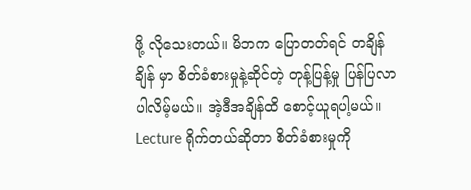ဖို့ လိုသေးတယ်။ မိဘက ပြောတတ်ရင် တချိန်ချိန် မှာ စိတ်ခံစားမှုနဲ့ဆိုင်တဲ့ တုန့်ပြန့်မှု ပြန်ပြလာပါလိမ့်မယ်။ အဲ့ဒီအချိန်ထိ စောင့်ယူရပါ့မယ်။ Lecture ရိုက်တယ်ဆိုတာ စိတ်ခံစားမှုကို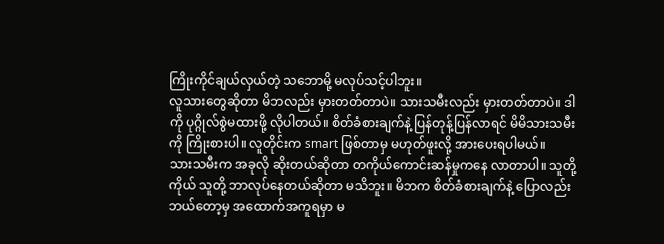ကြိုးကိုင်ချယ်လှယ်တဲ့ သဘောမို့ မလုပ်သင့်ပါဘူး။
လူသားတွေဆိုတာ မိဘလည်း မှားတတ်တာပဲ။ သားသမီးလည်း မှားတတ်တာပဲ။ ဒါကို ပုဂ္ဂိုလ်စွဲမထားဖို့ လိုပါတယ်။ စိတ်ခံစားချက်နဲ့ ပြန်တုန့်ပြန်လာရင် မိမိသားသမီးကို ကြိုးစားပါ။ လူတိုင်းက smart ဖြစ်တာမှ မဟုတ်ဖူးလို့ အားပေးရပါမယ်။
သားသမီးက အခုလို ဆိုးတယ်ဆိုတာ တကိုယ်ကောင်းဆန်မှုကနေ လာတာပါ။ သူတို့ကိုယ် သူတို့ ဘာလုပ်နေတယ်ဆိုတာ မသိဘူး။ မိဘက စိတ်ခံစားချက်နဲ့ ပြောလည်း ဘယ်တော့မှ အထောက်အကူရမှာ မ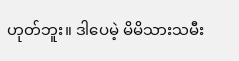ဟုတ်ဘူး။ ဒါပေမဲ့ မိမိသားသမီး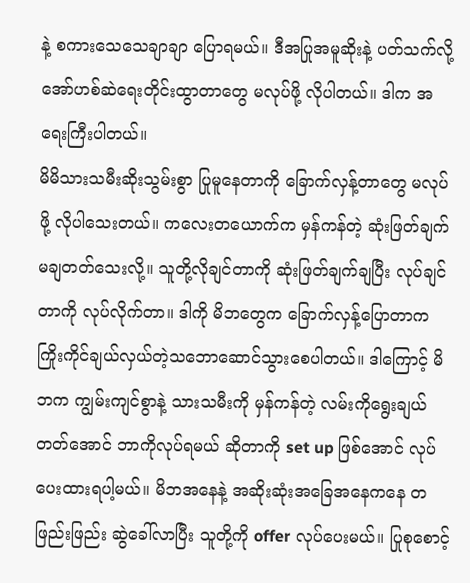နဲ့ စကားသေသေချာချာ ပြောရမယ်။ ဒီအပြုအမူဆိုးနဲ့ ပတ်သက်လို့ အော်ဟစ်ဆဲရေးတိုင်းထွာတာတွေ မလုပ်ဖို့ လိုပါတယ်။ ဒါက အရေးကြီးပါတယ်။
မိမိသားသမီးဆိုးသွမ်းစွာ ပြုမူနေတာကို ခြောက်လှန့်တာတွေ မလုပ်ဖို့ လိုပါသေးတယ်။ ကလေးတယောက်က မှန်ကန်တဲ့ ဆုံးဖြတ်ချက် မချတတ်သေးလို့။ သူတို့လိုချင်တာကို ဆုံးဖြတ်ချက်ချပြီး လုပ်ချင်တာကို လုပ်လိုက်တာ။ ဒါကို မိဘတွေက ခြောက်လှန့်ပြောတာက ကြိုးကိုင်ချယ်လှယ်တဲ့သဘောဆောင်သွားစေပါတယ်။ ဒါကြောင့် မိဘက ကျွမ်းကျင်စွာနဲ့ သားသမီးကို မှန်ကန်တဲ့ လမ်းကိုရွေးချယ်တတ်အောင် ဘာကိုလုပ်ရမယ် ဆိုတာကို set up ဖြစ်အောင် လုပ်ပေးထားရပါ့မယ်။ မိဘအနေနဲ့ အဆိုးဆုံးအခြေအနေကနေ တဖြည်းဖြည်း ဆွဲခေါ်လာပြီး သူတို့ကို offer လုပ်ပေးမယ်။ ပြုစုစောင့်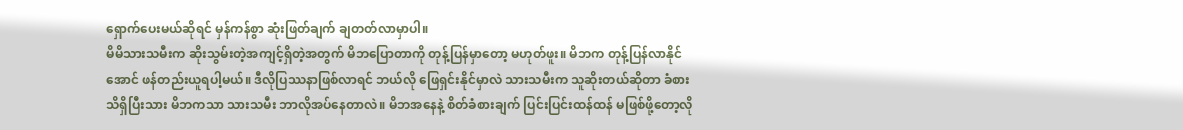ရှောက်ပေးမယ်ဆိုရင် မှန်ကန်စွာ ဆုံးဖြတ်ချက် ချတတ်လာမှာပါ။
မိမိသားသမီးက ဆိုးသွမ်းတဲ့အကျင့်ရှိတဲ့အတွက် မိဘပြောတာကို တုန့်ပြန်မှာတော့ မဟုတ်ဖူး။ မိဘက တုန့်ပြန်လာနိုင်အောင် ဖန်တည်းယူရပါ့မယ်။ ဒီလိုပြဿနာဖြစ်လာရင် ဘယ်လို ဖြေရှင်းနိုင်မှာလဲ သားသမီးက သူဆိုးတယ်ဆိုတာ ခံစားသိရှိပြီးသား မိဘကသာ သားသမီး ဘာလိုအပ်နေတာလဲ။ မိဘအနေနဲ့ စိတ်ခံစားချက် ပြင်းပြင်းထန်ထန် မဖြစ်ဖို့တော့လို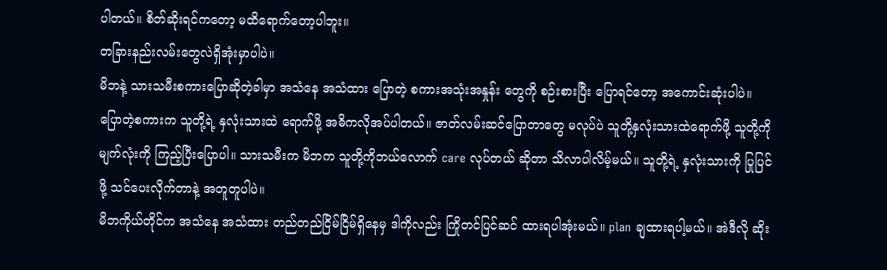ပါတယ်။ စိတ်ဆိုးရင်ကတော့ မထိရောက်တော့ပါဘူး။
တခြားနည်းလမ်းတွေလဲရှိအုံးမှာပါပဲ။
မိဘနဲ့ သားသမီးစကားပြောဆိုတဲ့ခါမှာ အသံနေ အသံထား ပြောတဲ့ စကားအသုံးအနှုန်း တွေကို စဉ်းစားပြီး ပြောရင်တော့ အကောင်းဆုံးပါပဲ။ ပြောတဲ့စကားက သူတို့ရဲ့ နှလုံးသားထဲ ရောက်ဖို့ အဓိကလိုအပ်ပါတယ်။ ဇာတ်လမ်းဆင်ပြောတာတွေ မလုပ်ပဲ သူတို့နှလုံးသားထဲရောက်ဖို့ သူတို့ကို မျက်လုံးကို ကြည့်ပြီးပြောပါ။ သားသမီးက မိဘက သူတို့ကိုဘယ်လောက် care လုပ်တယ် ဆိုတာ သိလာပါလိမ့်မယ်။ သူတို့ရဲ့ နှလုံးသားကို ပြုပြင်ဖို့ သင်ပေးလိုက်တာနဲ့ အတူတူပါပဲ။
မိဘကိုယ်တိုင်က အသံနေ အသံထား တည်တည်ငြိမ်ငြိမ်ရှိနေမှ ဒါကိုလည်း ကြိုတင်ပြင်ဆင် ထားရပါအုံးမယ်။ plan ချထားရပါ့မယ်။ အဲဒီလို ဆိုး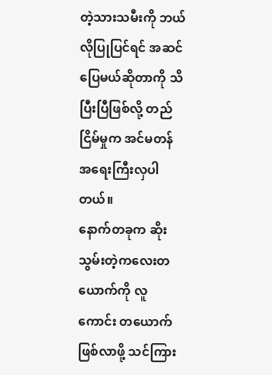တဲ့သားသမီးကို ဘယ်လိုပြုပြင်ရင် အဆင်ပြေမယ်ဆိုတာကို သိပြီးပြီဖြစ်လို့ တည်ငြိမ်မှုက အင်မတန် အရေးကြီးလှပါတယ်။
နောက်တခုက ဆိုးသွမ်းတဲ့ကလေးတယောက်ကို လူကောင်း တယောက်ဖြစ်လာဖို့ သင်ကြား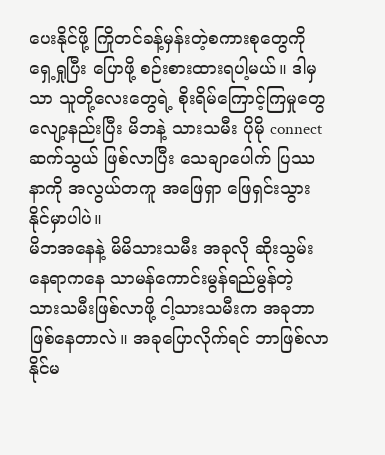ပေးနိုင်ဖို့ ကြိုတင်ခန့်မှန်းတဲ့စကားစုတွေကို ရှေ့ရှုပြီး ပြောဖို့ စဉ်းစားထားရပါ့မယ်။ ဒါမှသာ သူတို့လေးတွေရဲ့ စိုးရိမ်ကြောင့်ကြမှုတွေ လျော့နည်းပြီး မိဘနဲ့ သားသမီး ပိုမို connect ဆက်သွယ် ဖြစ်လာပြီး သေချာပေါက် ပြဿနာကို အလွယ်တကူ အဖြေရှာ ဖြေရှင်းသွားနိုင်မှာပါပဲ။
မိဘအနေနဲ့ မိမိသားသမီး အခုလို ဆိုးသွမ်းနေရာကနေ သာမန်ကောင်းမွန်ရည်မွန်တဲ့ သားသမီးဖြစ်လာဖို့ ငါ့သားသမီးက အခုဘာဖြစ်နေတာလဲ။ အခုပြောလိုက်ရင် ဘာဖြစ်လာနိုင်မ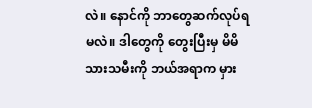လဲ။ နောင်ကို ဘာတွေဆက်လုပ်ရမလဲ။ ဒါတွေကို တွေးပြီးမှ မိမိသားသမီးကို ဘယ်အရာက မှား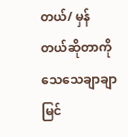တယ်/ မှန်တယ်ဆိုတာကို သေသေချာချာ မြင်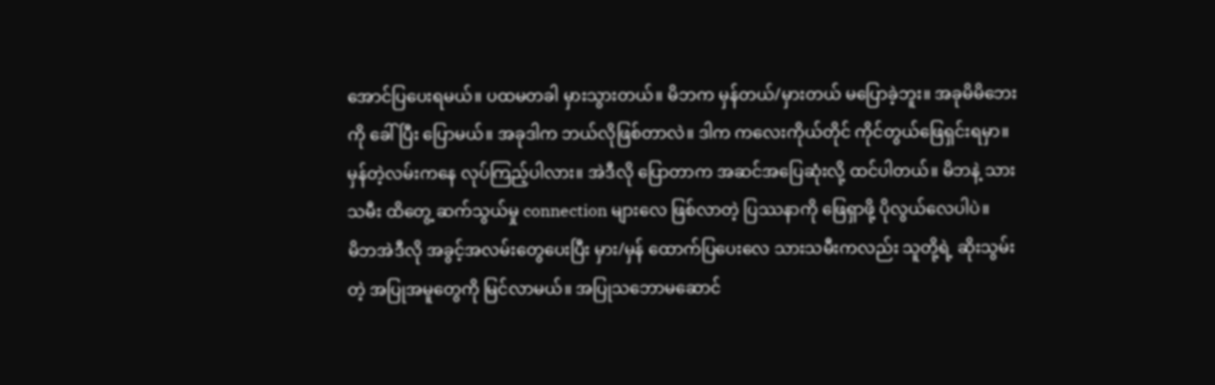အောင်ပြပေးရမယ်။ ပထမတခါ မှားသွားတယ်။ မိဘက မှန်တယ်/မှားတယ် မပြောခဲ့ဘူး။ အခုမိမိဘေးကို ခေါ်ပြီး ပြောမယ်။ အခုဒါက ဘယ်လိုဖြစ်တာလဲ။ ဒါက ကလေးကိုယ်တိုင် ကိုင်တွယ်ဖြေရှင်းရမှာ။ မှန်တဲ့လမ်းကနေ လုပ်ကြည့်ပါလား။ အဲဒီလို ပြောတာက အဆင်အပြေဆုံးလို့ ထင်ပါတယ်။ မိဘနဲ့ သားသမီး ထိတွေ့ ဆက်သွယ်မှု connection များလေ ဖြစ်လာတဲ့ ပြဿနာကို ဖြေရှာဖို့ ပိုလွယ်လေပါပဲ။
မိဘအဲဒီလို အခွင့်အလမ်းတွေပေးပြီး မှား/မှန် ထောက်ပြပေးလေ သားသမီးကလည်း သူတို့ရဲ့ ဆိုးသွမ်းတဲ့ အပြုအမူတွေကို မြင်လာမယ်။ အပြုသဘောမဆောင်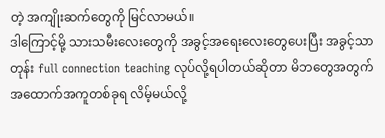တဲ့ အကျိုးဆက်တွေကို မြင်လာမယ်။
ဒါကြောင့်မို့ သားသမီးလေးတွေကို အခွင့်အရေးလေးတွေပေးပြီး အခွင့်သာတုန်း full connection teaching လုပ်လို့ရပါတယ်ဆိုတာ မိဘတွေအတွက် အထောက်အကူတစ်ခုရ လိမ့်မယ်လို့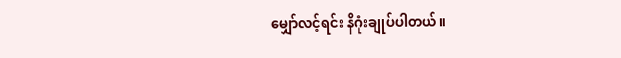မျှော်လင့်ရင်း နိဂုံးချုပ်ပါတယ်။